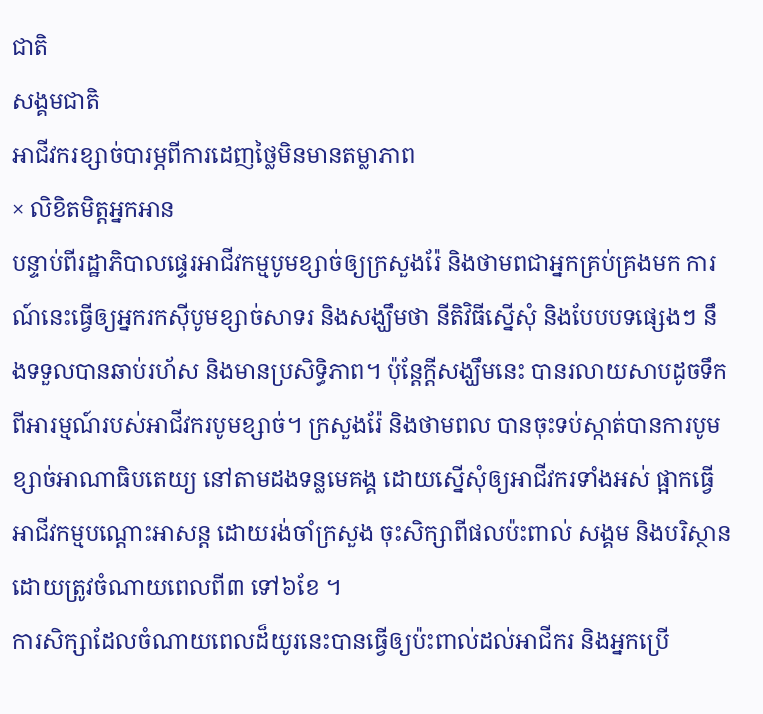ជាតិ
សង្គមជាតិ
អាជីវករខ្សាច់បារម្ភពីការដេញថៃ្លមិនមានតម្លាភាព
× លិខិតមិត្តអ្នកអាន
បន្ទាប់ពីរដ្ឋាភិបាលផ្ទេរអាជីវកម្មបូមខ្សាច់ឲ្យក្រសួងរ៉ែ និងថាមពជាអ្នកគ្រប់គ្រងមក ការណ៍នេះធ្វើឲ្យអ្នករកស៊ីបូមខ្សាច់សាទរ និងសង្ឃឹមថា នីតិវិធីស្នើសុំ និងបែបបទផ្សេងៗ នឹងទទួលបានឆាប់រហ័ស និងមានប្រសិទ្ធិភាព។ ប៉ុន្តែក្តីសង្ឃឹមនេះ បានរលាយសាបដូចទឹក ពីអារម្មណ៍របស់អាជីវករបូមខ្សាច់។ ក្រសួងរ៉ែ និងថាមពល បានចុះទប់ស្កាត់បានការបូមខ្សាច់អាណាធិបតេយ្យ នៅតាមដងទន្លមេគង្គ ដោយស្នើសុំឲ្យអាជីវករទាំងអស់ ផ្អាកធ្វើអាជីវកម្មបណ្តោះអាសន្ត ដោយរង់ចាំក្រសួង ចុះសិក្សាពីផលប៉ះពាល់ សង្គម និងបរិស្ថាន ដោយត្រូវចំណាយពេលពី៣ ទៅ៦ខែ ។
ការសិក្សាដែលចំណាយពេលដ៏យូរនេះបានធ្វើឲ្យប៉ះពាល់ដល់អាជីករ និងអ្នកប្រើ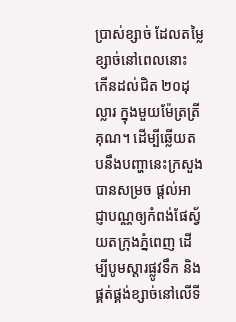ប្រាស់ខ្សាច់ ដែលតម្លៃខ្សាច់នៅពេលនោះ កើនដល់ជិត ២០ដុល្លារ ក្នុងមួយម៉ែត្រត្រីគុណ។ ដើម្បីឆ្លើយតបនឹងបញ្ហានេះក្រសួងបានសម្រច ផ្តល់អាជ្ញាបណ្ណឲ្យកំពង់ផែស្វ័យតក្រុងភ្នំពេញ ដើម្បីបូមស្តារផ្លូវទឹក និងផ្គត់ផ្គង់ខ្សាច់នៅលើទី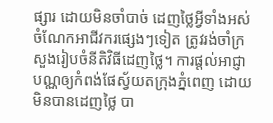ផ្សារ ដោយមិនចាំបាច់ ដេញថ្លៃអ្វីទាំងអស់ ចំណែកអាជីវករផ្សេងៗទៀត ត្រូវរង់ចាំក្រសួងរៀបចំនីតិវិធីដេញថ្លៃ។ ការផ្តល់អាជ្ញាបណ្ណឲ្យកំពង់ផែស្វ័យតក្រុងភ្នំពេញ ដោយមិនបានដេញថ្លៃ បា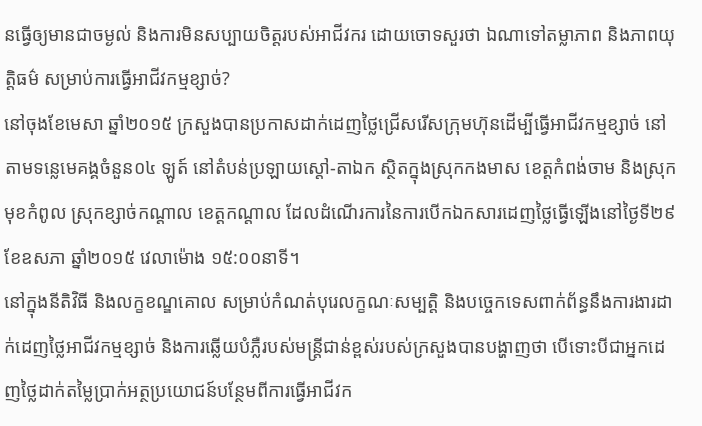នធ្វើឲ្យមានជាចម្ងល់ និងការមិនសប្បាយចិត្តរបស់អាជីវករ ដោយចោទសួរថា ឯណាទៅតម្លាភាព និងភាពយុត្តិធម៌ សម្រាប់ការធ្វើអាជីវកម្មខ្សាច់?
នៅចុងខែមេសា ឆ្នាំ២០១៥ ក្រសួងបានប្រកាសដាក់ដេញថ្លៃជ្រើសរើសក្រុមហ៊ុនដើម្បីធ្វើអាជីវកម្មខ្សាច់ នៅតាមទន្លេមេគង្គចំនួន០៤ ឡូត៍ នៅតំបន់ប្រឡាយស្តៅ-តាឯក ស្ថិតក្នុងស្រុកកងមាស ខេត្តកំពង់ចាម និងស្រុកមុខកំពូល ស្រុកខ្សាច់កណ្តាល ខេត្តកណ្តាល ដែលដំណើរការនៃការបើកឯកសារដេញថ្លៃធ្វើឡើងនៅថ្ងៃទី២៩ ខែឧសភា ឆ្នាំ២០១៥ វេលាម៉ោង ១៥:០០នាទី។
នៅក្នុងនីតិវិធី និងលក្ខខណ្ឌគោល សម្រាប់កំណត់បុរេលក្ខណៈសម្បត្តិ និងបច្ចេកទេសពាក់ព័ន្ធនឹងការងារដាក់ដេញថ្លៃអាជីវកម្មខ្សាច់ និងការឆ្លើយបំភ្លឺរបស់មន្ត្រីជាន់ខ្ពស់របស់ក្រសួងបានបង្ហាញថា បើទោះបីជាអ្នកដេញថ្លៃដាក់តម្លៃប្រាក់អត្ថប្រយោជន៍បន្ថែមពីការធ្វើអាជីវក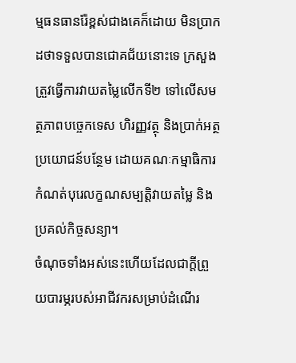ម្មធនធានរ៉ែខ្ពស់ជាងគេក៏ដោយ មិនប្រាកដថាទទួលបានជោគជ័យនោះទេ ក្រសួងត្រួវធ្វើការវាយតម្លៃលើកទី២ ទៅលើសមត្ថភាពបច្ចេកទេស ហិរញ្ញវត្ថុ និងប្រាក់អត្ថប្រយោជន៍បន្ថែម ដោយគណៈកម្មាធិការកំណត់បុរេលក្ខណសម្បត្តិវាយតម្លៃ និងប្រគល់កិច្ចសន្យា។
ចំណុចទាំងអស់នេះហើយដែលជាក្តីព្រួយបារម្ភរបស់អាជីវករសម្រាប់ដំណើរ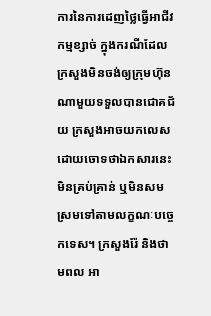ការនៃការដេញថ្លៃធ្វើអាជីវកម្មខ្សាច់ ក្នុងករណីដែលក្រសួងមិនចង់ឲ្យក្រុមហ៊ុនណាមួយទទួលបានជោគជ័យ ក្រសួងអាចយកលេសដោយចោទថាឯកសារនេះមិនគ្រប់គ្រាន់ ឬមិនសមស្រមទៅតាមលក្ខណៈបច្ចេកទេស។ ក្រសួងរ៉ែ និងថាមពល អា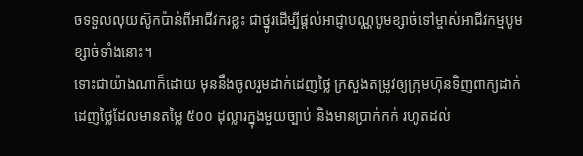ចទទួលលុយស៊ូកប៉ាន់ពីអាជីវករខ្លះ ជាថ្នូរដើម្បីផ្តល់អាជ្ញាបណ្ណបូមខ្សាច់ទៅម្ចាស់អាជីវកម្មបូមខ្សាច់ទាំងនោះ។
ទោះជាយ៉ាងណាក៏ដោយ មុននឹងចូលរួមដាក់ដេញថ្លៃ ក្រសួងតម្រូវឲ្យក្រុមហ៊ុនទិញពាក្យដាក់ដេញថ្លៃដែលមានតម្លៃ ៥០០ ដុល្លារក្នុងមួយច្បាប់ និងមានប្រាក់កក់ រហូតដល់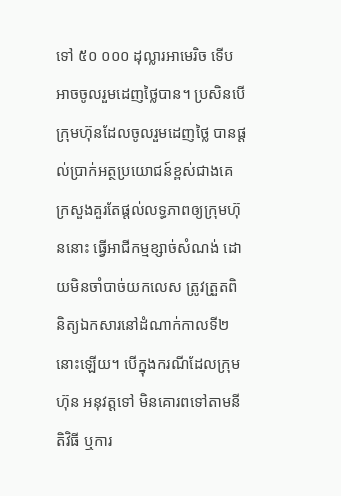ទៅ ៥០ ០០០ ដុល្លារអាមេរិច ទើបអាចចូលរួមដេញថ្លៃបាន។ ប្រសិនបើក្រុមហ៊ុនដែលចូលរួមដេញថ្លៃ បានផ្តល់ប្រាក់អត្ថប្រយោជន៍ខ្ពស់ជាងគេ ក្រសួងគួរតែផ្តល់លទ្ធភាពឲ្យក្រុមហ៊ុននោះ ធ្វើអាជីកម្មខ្សាច់សំណង់ ដោយមិនចាំបាច់យកលេស ត្រូវត្រួតពិនិត្យឯកសារនៅដំណាក់កាលទី២ នោះឡើយ។ បើក្នុងករណីដែលក្រុមហ៊ុន អនុវត្តទៅ មិនគោរពទៅតាមនីតិវិធី ឬការ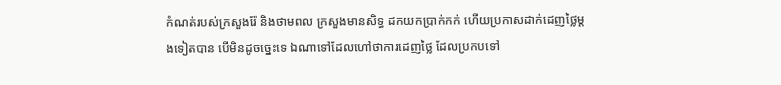កំណត់របស់ក្រសួងរ៉ែ និងថាមពល ក្រសួងមានសិទ្ធ ដកយកប្រាក់កក់ ហើយប្រកាសដាក់ដេញថ្លៃម្តងទៀតបាន បើមិនដូចច្នេះទេ ឯណាទៅដែលហៅថាការដេញថ្លៃ ដែលប្រកបទៅ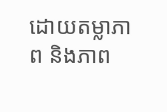ដោយតម្លាភាព និងភាព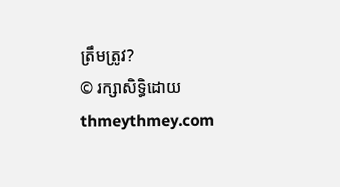ត្រឹមត្រូវ?
© រក្សាសិទ្ធិដោយ thmeythmey.com